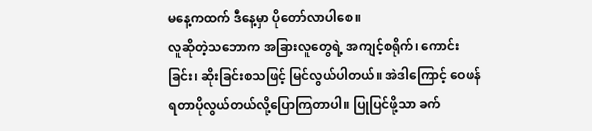မနေ့ကထက် ဒီနေ့မှာ ပိုတော်လာပါစေ။
လူဆိုတဲ့သဘောက အခြားလူတွေရဲ့ အကျင့်စရိုက်၊ ကောင်းခြင်း၊ ဆိုးခြင်းစသဖြင့် မြင်လွယ်ပါတယ်။ အဲဒါကြောင့် ဝေဖန်ရတာပိုလွယ်တယ်လို့ပြောကြတာပါ။ ပြုပြင်ဖို့သာ ခက်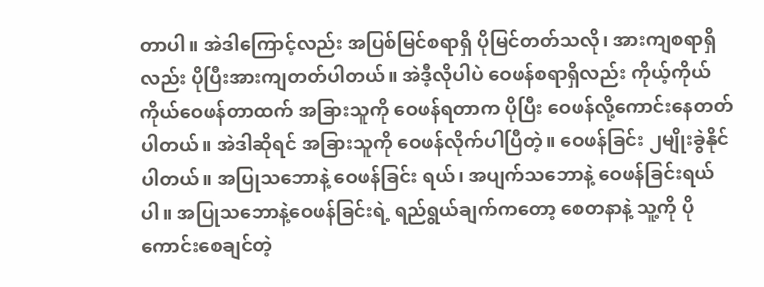တာပါ။ အဲဒါကြောင့်လည်း အပြစ်မြင်စရာရှိ ပိုမြင်တတ်သလို၊ အားကျစရာရှိလည်း ပိုပြီးအားကျတတ်ပါတယ်။ အဲဒီ့လိုပါပဲ ဝေဖန်စရာရှိလည်း ကိုယ့်ကိုယ်ကိုယ်ဝေဖန်တာထက် အခြားသူကို ဝေဖန်ရတာက ပိုပြီး ဝေဖန်လို့ကောင်းနေတတ်ပါတယ်။ အဲဒါဆိုရင် အခြားသူကို ဝေဖန်လိုက်ပါပြီတဲ့။ ဝေဖန်ခြင်း ၂မျိုးခွဲနိုင်ပါတယ်။ အပြုသဘောနဲ့ ဝေဖန်ခြင်း ရယ်၊ အပျက်သဘောနဲ့ ဝေဖန်ခြင်းရယ်ပါ။ အပြုသဘောနဲ့ဝေဖန်ခြင်းရဲ့ ရည်ရွယ်ချက်ကတော့ စေတနာနဲ့ သူ့ကို ပိုကောင်းစေချင်တဲ့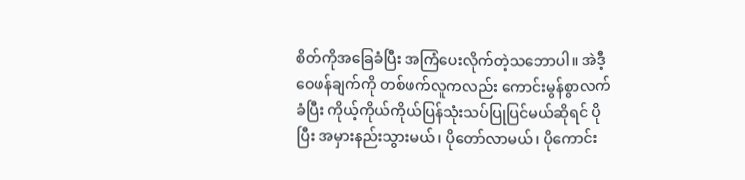စိတ်ကိုအခြေခံပြီး အကြံပေးလိုက်တဲ့သဘောပါ။ အဲဒီ့ဝေဖန်ချက်ကို တစ်ဖက်လူကလည်း ကောင်းမွန်စွာလက်ခံပြီး ကိုယ့်ကိုယ်ကိုယ်ပြန်သုံးသပ်ပြုပြင်မယ်ဆိုရင် ပိုပြီး အမှားနည်းသွားမယ်၊ ပိုတော်လာမယ်၊ ပိုကောင်း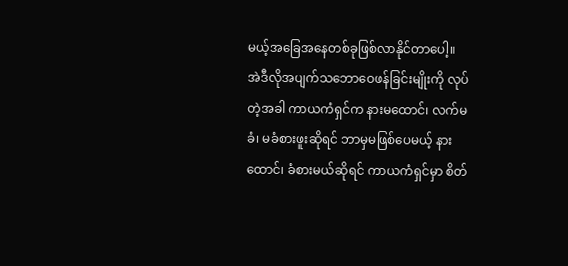မယ့်အခြေအနေတစ်ခုဖြစ်လာနိုင်တာပေါ့။
အဲဒီလိုအပျက်သဘောဝေဖန်ခြင်းမျိုးကို လုပ်တဲ့အခါ ကာယကံရှင်က နားမထောင်၊ လက်မခံ၊ မခံစားဖူးဆိုရင် ဘာမှမဖြစ်ပေမယ့် နားထောင်၊ ခံစားမယ်ဆိုရင် ကာယကံရှင်မှာ စိတ်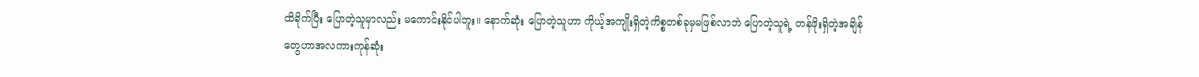ထိခိုက်ပြီး ပြောတဲ့သူမှာလည်း မကောင်းနိုင်ပါဘူး။ နောက်ဆုံး ပြောတဲ့သူဟာ ကိုယ့်အကျိုးရှိတဲ့ကိစ္စတစ်ခုမှမဖြစ်လာဘဲ ပြောတဲ့သူရဲ့ တန်ဖိုးရှိတဲ့အချိန်တွေဟာအလကားကုန်ဆုံး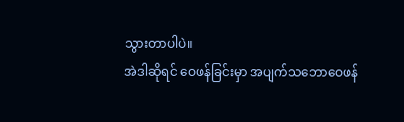သွားတာပါပဲ။
အဲဒါဆိုရင် ဝေဖန်ခြင်းမှာ အပျက်သဘောဝေဖန်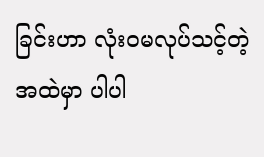ခြင်းဟာ လုံးဝမလုပ်သင့်တဲ့အထဲမှာ ပါပါ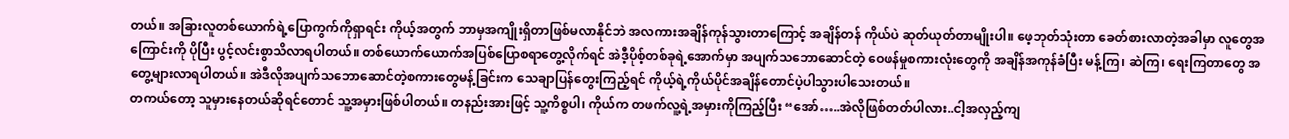တယ်။ အခြားလူတစ်ယောက်ရဲ့ပြောကွက်ကိုရှာရင်း ကိုယ့်အတွက် ဘာမှအကျိုးရှိတာဖြစ်မလာနိုင်ဘဲ အလကားအချိန်ကုန်သွားတာကြောင့် အချိန်တန် ကိုယ်ပဲ ဆုတ်ယုတ်တာမျိုးပါ။ ဖေ့ဘုတ်သုံးတာ ခေတ်စားလာတဲ့အခါမှာ လူတွေအကြောင်းကို ပိုပြီး ပွင့်လင်းစွာသိလာရပါတယ်။ တစ်ယောက်ယောက်အပြစ်ပြောစရာတွေ့လိုက်ရင် အဲဒီ့ပိုစ့်တစ်ခုရဲ့အောက်မှာ အပျက်သဘောဆောင်တဲ့ ဝေဖန်မှုစကားလုံးတွေကို အချိန်အကုန်ခံပြီး မန့်ကြ၊ ဆဲကြ၊ ရေးကြတာတွေ အတွေ့များလာရပါတယ်။ အဲဒီလိုအပျက်သဘောဆောင်တဲ့စကားတွေမန့်ခြင်းက သေချာပြန်တွေးကြည့်ရင် ကိုယ့်ရဲ့ကိုယ်ပိုင်အချိန်တောင်ပဲ့ပါသွားပါသေးတယ်။
တကယ်တော့ သူမှားနေတယ်ဆိုရင်တောင် သူ့အမှားဖြစ်ပါတယ်။ တနည်းအားဖြင့် သူ့ကိစ္စပါ၊ ကိုယ်က တဖက်လူ့ရဲ့အမှားကိုကြည့်ပြီး “အော်…..အဲလိုဖြစ်တတ်ပါလား..ငါ့အလှည့်ကျ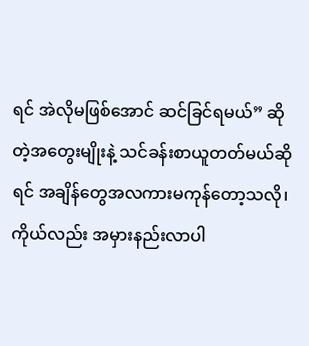ရင် အဲလိုမဖြစ်အောင် ဆင်ခြင်ရမယ်” ဆိုတဲ့အတွေးမျိုးနဲ့ သင်ခန်းစာယူတတ်မယ်ဆိုရင် အချိန်တွေအလကားမကုန်တော့သလို၊ ကိုယ်လည်း အမှားနည်းလာပါ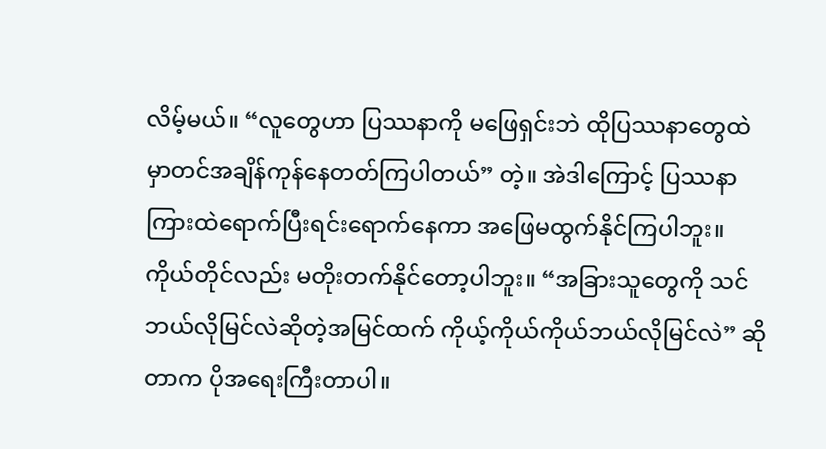လိမ့်မယ်။ “လူတွေဟာ ပြဿနာကို မဖြေရှင်းဘဲ ထိုပြဿနာတွေထဲမှာတင်အချိန်ကုန်နေတတ်ကြပါတယ်” တဲ့။ အဲဒါကြောင့် ပြဿနာကြားထဲရောက်ပြီးရင်းရောက်နေကာ အဖြေမထွက်နိုင်ကြပါဘူး။ ကိုယ်တိုင်လည်း မတိုးတက်နိုင်တော့ပါဘူး။ “အခြားသူတွေကို သင်ဘယ်လိုမြင်လဲဆိုတဲ့အမြင်ထက် ကိုယ့်ကိုယ်ကိုယ်ဘယ်လိုမြင်လဲ” ဆိုတာက ပိုအရေးကြီးတာပါ။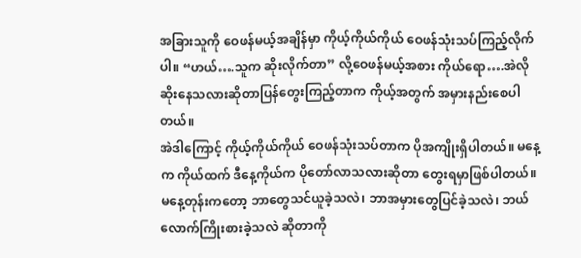အခြားသူကို ဝေဖန်မယ့်အချိန်မှာ ကိုယ့်ကိုယ်ကိုယ် ဝေဖန်သုံးသပ်ကြည့်လိုက်ပါ။ “ဟယ်….သူက ဆိုးလိုက်တာ” လို့ဝေဖန်မယ့်အစား ကိုယ်ရော….အဲလိုဆိုးနေသလားဆိုတာပြန်တွေးကြည့်တာက ကိုယ့်အတွက် အမှားနည်းစေပါတယ်။
အဲဒါကြောင့် ကိုယ့်ကိုယ်ကိုယ် ဝေဖန်သုံးသပ်တာက ပိုအကျိုးရှိပါတယ်။ မနေ့က ကိုယ်ထက် ဒီနေ့ကိုယ်က ပိုတော်လာသလားဆိုတာ တွေးရမှာဖြစ်ပါတယ်။ မနေ့တုန်းကတော့ ဘာတွေသင်ယူခဲ့သလဲ၊ ဘာအမှားတွေပြင်ခဲ့သလဲ၊ ဘယ်လောက်ကြိုးစားခဲ့သလဲ ဆိုတာကို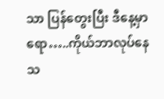သာ ပြန်တွေးပြီး ဒီနေ့မှာရော…..ကိုယ်ဘာလုပ်နေသ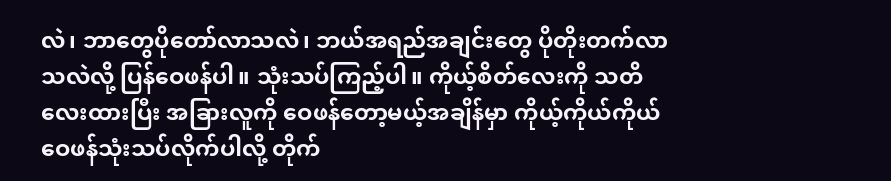လဲ၊ ဘာတွေပိုတော်လာသလဲ၊ ဘယ်အရည်အချင်းတွေ ပိုတိုးတက်လာသလဲလို့ ပြန်ဝေဖန်ပါ။ သုံးသပ်ကြည့်ပါ။ ကိုယ့်စိတ်လေးကို သတိလေးထားပြီး အခြားလူကို ဝေဖန်တော့မယ့်အချိန်မှာ ကိုယ့်ကိုယ်ကိုယ်ဝေဖန်သုံးသပ်လိုက်ပါလို့ တိုက်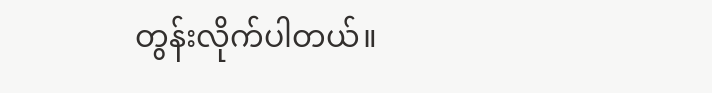တွန်းလိုက်ပါတယ်။